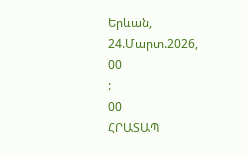Երևան, 24.Մարտ.2026,
00
:
00
ՀՐԱՏԱՊ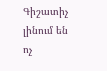Գիշատիչ լինում են ոչ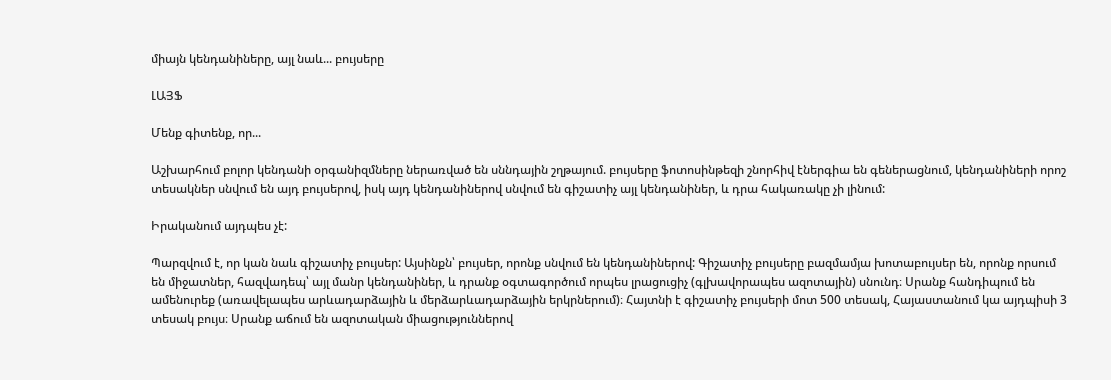միայն կենդանիները, այլ նաև... բույսերը

ԼԱՅՖ

Մենք գիտենք, որ...

Աշխարհում բոլոր կենդանի օրգանիզմները ներառված են սննդային շղթայում. բույսերը ֆոտոսինթեզի շնորհիվ էներգիա են գեներացնում, կենդանիների որոշ տեսակներ սնվում են այդ բույսերով, իսկ այդ կենդանիներով սնվում են գիշատիչ այլ կենդանիներ, և դրա հակառակը չի լինում:

Իրականում այդպես չէ:

Պարզվում է, որ կան նաև գիշատիչ բույսեր: Այսինքն՝ բույսեր, որոնք սնվում են կենդանիներով: Գիշատիչ բույսերը բազմամյա խոտաբույսեր են, որոնք որսում են միջատներ, հազվադեպ՝ այլ մանր կենդանիներ, և դրանք օգտագործում որպես լրացուցիչ (գլխավորապես ազոտային) սնունդ։ Սրանք հանդիպում են ամենուրեք (առավելապես արևադարձային և մերձարևադարձային երկրներում)։ Հայտնի է գիշատիչ բույսերի մոտ 500 տեսակ, Հայաստանում կա այդպիսի 3 տեսակ բույս։ Սրանք աճում են ազոտական միացություններով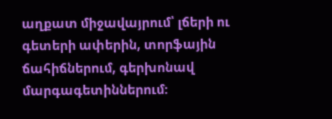աղքատ միջավայրում՝ լճերի ու գետերի ափերին, տորֆային ճահիճներում, գերխոնավ մարգագետիններում։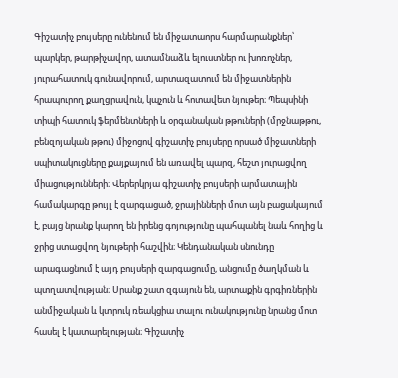Գիշատիչ բույսերը ունենում են միջատաորս հարմարանքներ՝ պարկեր, թարթիչավոր, ատամնաձև ելուստներ ու խոռոչներ, յուրահատուկ գունավորում, արտազատում են միջատներին հրապուրող քաղցրավուն, կպչուն և հոտավետ նյութեր։ Պեպսինի տիպի հատուկ ֆերմենտների և օրգանական թթուների (մրջնաթթու, բենզոյական թթու) միջոցով գիշատիչ բույսերը որսած միջատների սպիտակուցները քայքայում են առավել պարզ, հեշտ յուրացվող միացությունների։ Վերերկրյա գիշատիչ բույսերի արմատային համակարգը թույլ է զարգացած, ջրայինների մոտ այն բացակայում է, բայց նրանք կարող են իրենց գոյությունը պահպանել նաև հողից և ջրից ստացվող նյութերի հաշվին։ Կենդանական սնունդը արագացնում է այդ բույսերի զարգացումը, անցումը ծաղկման և պտղատվության։ Սրանք շատ զգայուն են, արտաքին գրգիռներին անմիջական և կտրուկ ռեակցիա տալու ունակությունը նրանց մոտ հասել է կատարելության։ Գիշատիչ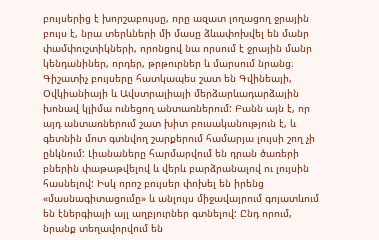բույսերից է խորշաբույսը, որը ազատ լողացող ջրային բույս է, նրա տերևների մի մասը ձևափոխվել են մանր փամփուշտիկների, որոնցով նա որսում է ջրային մանր կենդանիներ, որդեր, թրթուրներ և մարսում նրանց։ Գիշատիչ բույսերը հատկապես շատ են Գվինեայի, Օվկիանիայի և Ավստրալիայի մերձարևադարձային խոնավ կլիմա ունեցող անտառներում: Բանն այն է, որ այդ անտառներում շատ խիտ բուսականություն է, և գետնին մոտ գտնվող շարքերում համարյա լույսի շող չի ընկնում: Լիանաները հարմարվում են դրան ծառերի բներին փաթաթվելով և վերև բարձրանալով ու լույսին հասնելով: Իսկ որոշ բույսեր փոխել են իրենց «մասնագիտացումը» և անլույս միջավայրում գոյատևում են էներգիայի այլ աղբյուրներ գտնելով: Ընդ որում, նրանք տեղավորվում են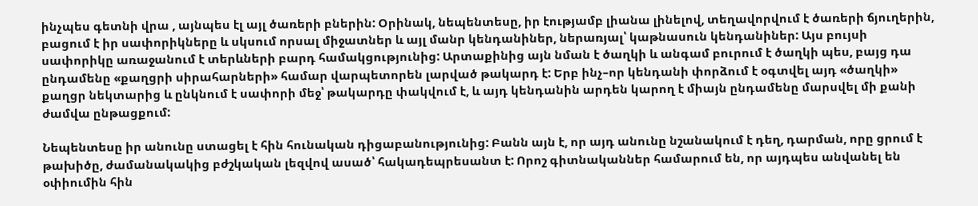ինչպես գետնի վրա , այնպես էլ այլ ծառերի բներին: Օրինակ, նեպենտեսը, իր էությամբ լիանա լինելով, տեղավորվում է ծառերի ճյուղերին, բացում է իր սափորիկները և սկսում որսալ միջատներ և այլ մանր կենդանիներ, ներառյալ՝ կաթնասուն կենդանիներ: Այս բույսի սափորիկը առաջանում է տերևների բարդ համակցությունից: Արտաքինից այն նման է ծաղկի և անգամ բուրում է ծաղկի պես, բայց դա ընդամենը «քաղցրի սիրահարների» համար վարպետորեն լարված թակարդ է: Երբ ինչ–որ կենդանի փորձում է օգտվել այդ «ծաղկի» քաղցր նեկտարից և ընկնում է սափորի մեջ՝ թակարդը փակվում է, և այդ կենդանին արդեն կարող է միայն ընդամենը մարսվել մի քանի ժամվա ընթացքում:

Նեպենտեսը իր անունը ստացել է հին հունական դիցաբանությունից: Բանն այն է, որ այդ անունը նշանակում է դեղ, դարման, որը ցրում է թախիծը, ժամանակակից բժշկական լեզվով ասած՝ հակադեպրեսանտ է: Որոշ գիտնականներ համարում են, որ այդպես անվանել են օփիումին հին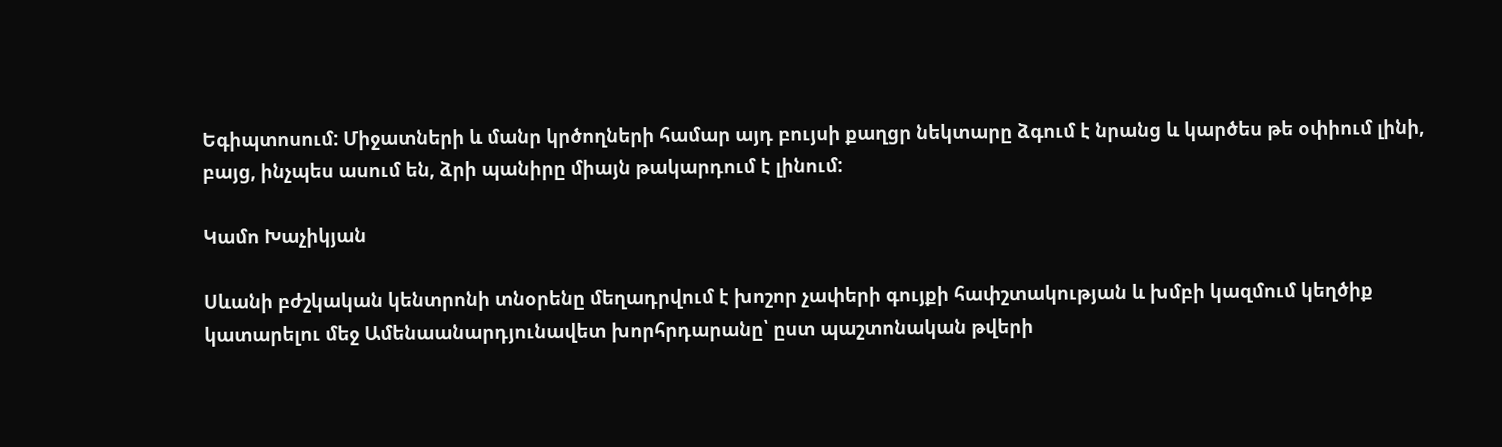Եգիպտոսում: Միջատների և մանր կրծողների համար այդ բույսի քաղցր նեկտարը ձգում է նրանց և կարծես թե օփիում լինի, բայց, ինչպես ասում են, ձրի պանիրը միայն թակարդում է լինում:

Կամո Խաչիկյան

Սևանի բժշկական կենտրոնի տնօրենը մեղադրվում է խոշոր չափերի գույքի հափշտակության և խմբի կազմում կեղծիք կատարելու մեջ Ամենաանարդյունավետ խորհրդարանը՝ ըստ պաշտոնական թվերի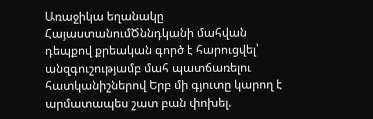Առաջիկա եղանակը ՀայաստանումԾննդկանի մահվան դեպքով քրեական գործ է հարուցվել՝ անզգուշությամբ մահ պատճառելու հատկանիշներով Երբ մի գյուտը կարող է արմատապես շատ բան փոխել.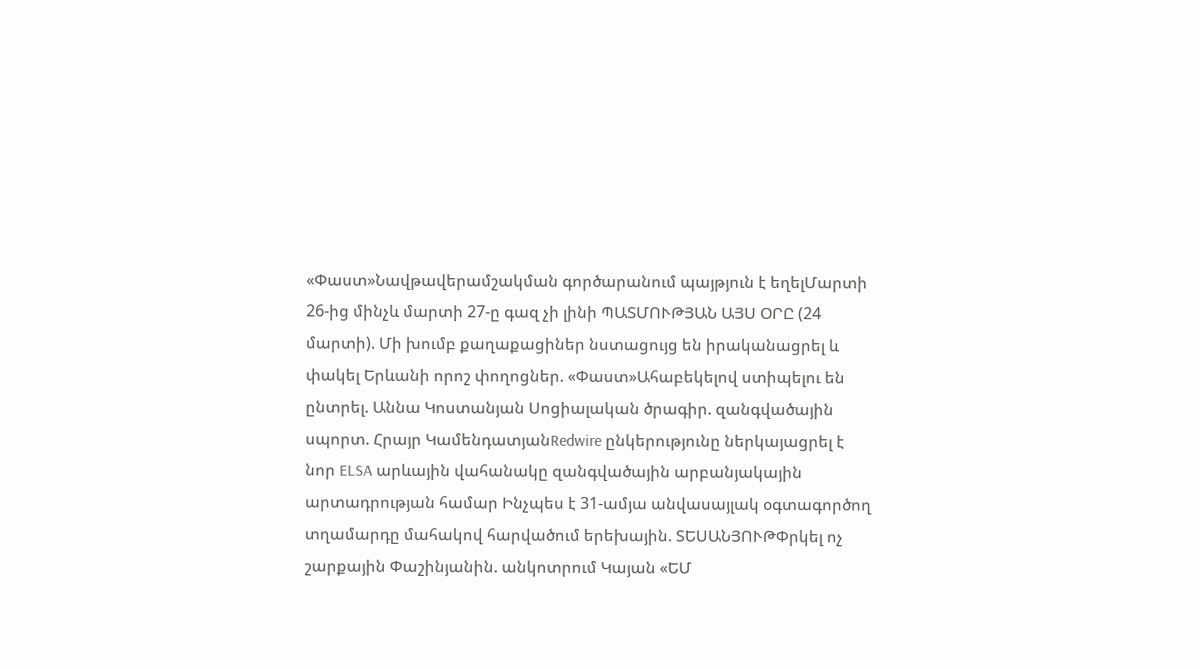«Փաստ»Նավթավերամշակման գործարանում պայթյուն է եղելՄարտի 26-ից մինչև մարտի 27-ը գազ չի լինի ՊԱՏՄՈՒԹՅԱՆ ԱՅՍ ՕՐԸ (24 մարտի). Մի խումբ քաղաքացիներ նստացույց են իրականացրել և փակել Երևանի որոշ փողոցներ. «Փաստ»Ահաբեկելով ստիպելու են ընտրել. Աննա Կոստանյան Սոցիալական ծրագիր. զանգվածային սպորտ. Հրայր ԿամենդատյանRedwire ընկերությունը ներկայացրել է նոր ELSA արևային վահանակը զանգվածային արբանյակային արտադրության համար Ինչպես է 31-ամյա անվասայլակ օգտագործող տղամարդը մահակով հարվածում երեխային. ՏԵՍԱՆՅՈՒԹՓրկել ոչ շարքային Փաշինյանին. անկոտրում Կայան «ԵՄ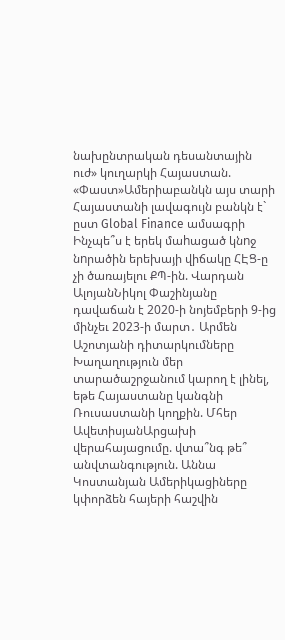նախընտրական դեսանտային ուժ» կուղարկի Հայաստան. «Փաստ»Ամերիաբանկն այս տարի Հայաստանի լավագույն բանկն է` ըստ Global Finance ամսագրի Ինչպե՞ս է երեկ մաhացած կնnջ նnրածին երեխայի վիճակը ՀԷՑ-ը չի ծառայելու ՔՊ-ին. Վարդան ԱլոյանՆիկոլ Փաշինյանը դավաճան է 2020-ի նոյեմբերի 9-ից մինչեւ 2023-ի մարտ․ Արմեն Աշոտյանի դիտարկումները Խաղաղություն մեր տարածաշրջանում կարող է լինել, եթե Հայաստանը կանգնի Ռուսաստանի կողքին. Մհեր ԱվետիսյանԱրցախի վերահայացումը. վտա՞նգ թե՞ անվտանգություն. Աննա Կոստանյան Ամերիկացիները կփորձեն հայերի հաշվին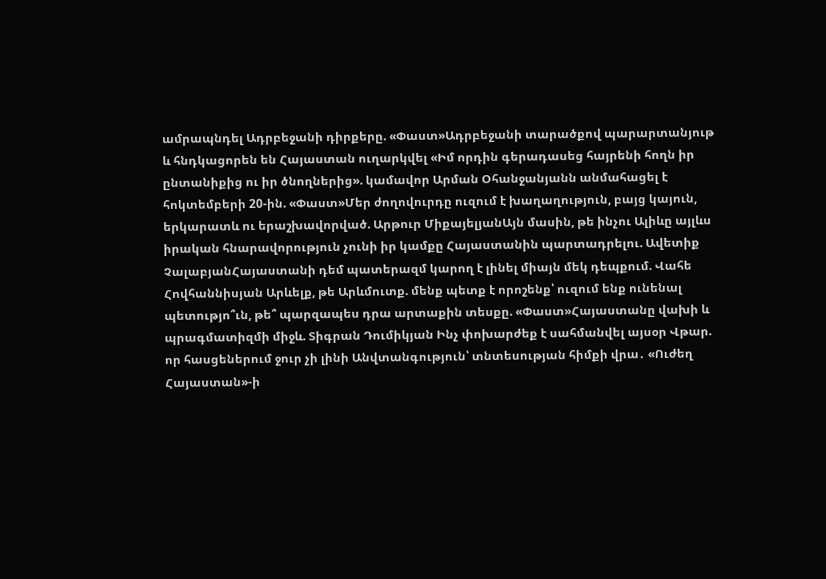ամրապնդել Ադրբեջանի դիրքերը. «Փաստ»Ադրբեջանի տարածքով պարարտանյութ և հնդկացորեն են Հայաստան ուղարկվել «Իմ որդին գերադասեց հայրենի հողն իր ընտանիքից ու իր ծնողներից». կամավոր Արման Օհանջանյանն անմահացել է հոկտեմբերի 20-ին. «Փաստ»Մեր ժողովուրդը ուզում է խաղաղություն, բայց կայուն, երկարատև ու երաշխավորված. Արթուր ՄիքայելյանԱյն մասին, թե ինչու Ալիևը այլևս իրական հնարավորություն չունի իր կամքը Հայաստանին պարտադրելու. Ավետիք ՉալաբյանՀայաստանի դեմ պատերազմ կարող է լինել միայն մեկ դեպքում. Վահե Հովհաննիսյան Արևելք, թե Արևմուտք. մենք պետք է որոշենք՝ ուզում ենք ունենալ պետությո՞ւն, թե՞ պարզապես դրա արտաքին տեսքը. «Փաստ»Հայաստանը վախի և պրագմատիզմի միջև. Տիգրան Դումիկյան Ինչ փոխարժեք է սահմանվել այսօր Վթար. որ հասցեներում ջուր չի լինի Անվտանգություն՝ տնտեսության հիմքի վրա․ «Ուժեղ Հայաստան»-ի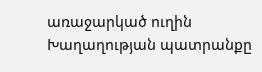առաջարկած ուղին Խաղաղության պատրանքը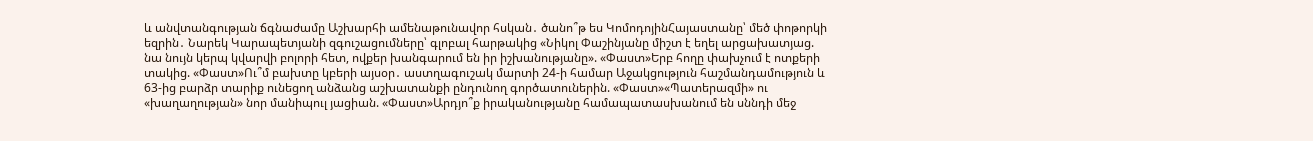և անվտանգության ճգնաժամը Աշխարհի ամենաթունավոր հսկան․ ծանո՞թ ես ԿոմոդոյինՀայաստանը՝ մեծ փոթորկի եզրին․ Նարեկ Կարապետյանի զգուշացումները՝ գլոբալ հարթակից «Նիկոլ Փաշինյանը միշտ է եղել արցախատյաց. նա նույն կերպ կվարվի բոլորի հետ, ովքեր խանգարում են իր իշխանությանը». «Փաստ»Երբ հողը փախչում է ոտքերի տակից. «Փաստ»Ու՞մ բախտը կբերի այսօր․ աստղագուշակ մարտի 24-ի համար Աջակցություն հաշմանդամություն և 63-ից բարձր տարիք ունեցող անձանց աշխատանքի ընդունող գործատուներին. «Փաստ»«Պատերազմի» ու «խաղաղության» նոր մանիպուլ յացիան. «Փաստ»Արդյո՞ք իրականությանը համապատասխանում են սննդի մեջ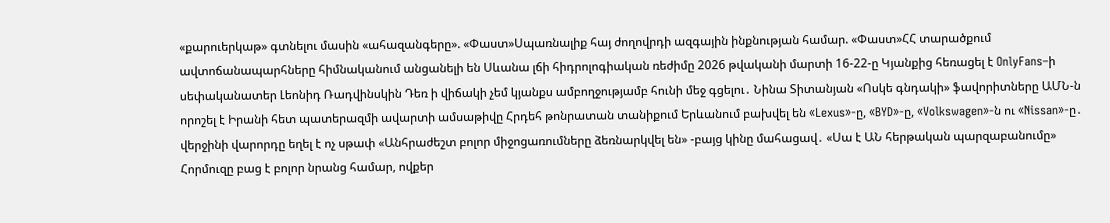«քարուերկաթ» գտնելու մասին «ահազանգերը». «Փաստ»Սպառնալիք հայ ժողովրդի ազգային ինքնության համար. «Փաստ»ՀՀ տարածքում ավտոճանապարհները հիմնականում անցանելի են Սևանա լճի հիդրոլոգիական ռեժիմը 2026 թվականի մարտի 16-22-ը Կյանքից հեռացել է OnlyFans–ի սեփականատեր Լեոնիդ Ռադվինսկին Դեռ ի վիճակի չեմ կյանքս ամբողջությամբ հունի մեջ գցելու․ Նինա Տիտանյան «Ոսկե գնդակի» ֆավորիտները ԱՄՆ-ն որոշել է Իրանի հետ պատերազմի ավարտի ամսաթիվը Հրդեհ թոնրատան տանիքում Երևանում բախվել են «Lexus»-ը, «BYD»-ը, «Volkswagen»-ն ու «Nissan»-ը․ վերջինի վարորդը եղել է ոչ սթափ «Անհրաժեշտ բոլոր միջոցառումները ձեռնարկվել են» -բայց կինը մահացավ․ «Սա է ԱՆ հերթական պարզաբանումը» Հորմուզը բաց է բոլոր նրանց համար, ովքեր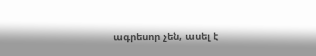ագրեսոր չեն, ասել է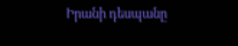Իրանի դեսպանը